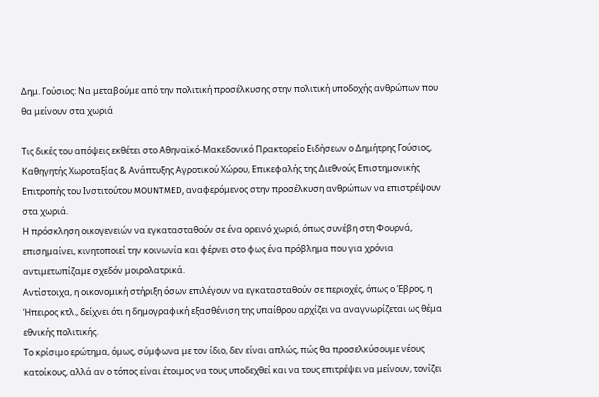Δημ. Γούσιος: Να μεταβούμε από την πολιτική προσέλκυσης στην πολιτική υποδοχής ανθρώπων που θα μείνουν στα χωριά

Τις δικές του απόψεις εκθέτει στο Αθηναϊκό-Μακεδονικό Πρακτορείο Ειδήσεων ο Δημήτρης Γούσιος, Καθηγητής Χωροταξίας & Ανάπτυξης Αγροτικού Χώρου, Επικεφαλής της Διεθνούς Επιστημονικής Επιτροπής του Ινστιτούτου MOUNTMED, αναφερόμενος στην προσέλκυση ανθρώπων να επιστρέψουν στα χωριά.
Η πρόσκληση οικογενειών να εγκατασταθούν σε ένα ορεινό χωριό, όπως συνέβη στη Φουρνά, επισημαίνει, κινητοποιεί την κοινωνία και φέρνει στο φως ένα πρόβλημα που για χρόνια αντιμετωπίζαμε σχεδόν μοιρολατρικά.
Αντίστοιχα, η οικονομική στήριξη όσων επιλέγουν να εγκατασταθούν σε περιοχές, όπως ο Έβρος, η Ήπειρος κτλ., δείχνει ότι η δημογραφική εξασθένιση της υπαίθρου αρχίζει να αναγνωρίζεται ως θέμα εθνικής πολιτικής.
Το κρίσιμο ερώτημα, όμως, σύμφωνα με τον ίδιο, δεν είναι απλώς, πώς θα προσελκύσουμε νέους κατοίκους, αλλά αν ο τόπος είναι έτοιμος να τους υποδεχθεί και να τους επιτρέψει να μείνουν, τονίζει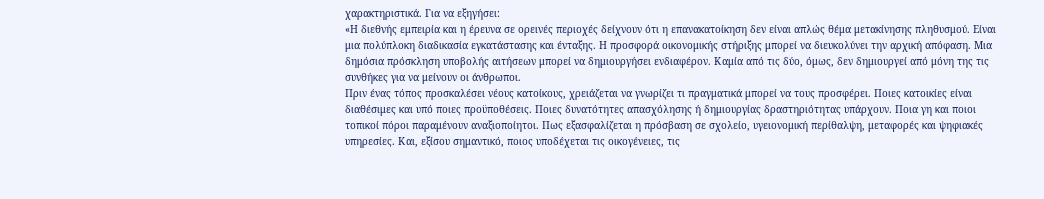χαρακτηριστικά. Για να εξηγήσει:
«Η διεθνής εμπειρία και η έρευνα σε ορεινές περιοχές δείχνουν ότι η επανακατοίκηση δεν είναι απλώς θέμα μετακίνησης πληθυσμού. Είναι μια πολύπλοκη διαδικασία εγκατάστασης και ένταξης. Η προσφορά οικονομικής στήριξης μπορεί να διευκολύνει την αρχική απόφαση. Μια δημόσια πρόσκληση υποβολής αιτήσεων μπορεί να δημιουργήσει ενδιαφέρον. Καμία από τις δύο, όμως, δεν δημιουργεί από μόνη της τις συνθήκες για να μείνουν οι άνθρωποι.
Πριν ένας τόπος προσκαλέσει νέους κατοίκους, χρειάζεται να γνωρίζει τι πραγματικά μπορεί να τους προσφέρει. Ποιες κατοικίες είναι διαθέσιμες και υπό ποιες προϋποθέσεις. Ποιες δυνατότητες απασχόλησης ή δημιουργίας δραστηριότητας υπάρχουν. Ποια γη και ποιοι τοπικοί πόροι παραμένουν αναξιοποίητοι. Πως εξασφαλίζεται η πρόσβαση σε σχολείο, υγειονομική περίθαλψη, μεταφορές και ψηφιακές υπηρεσίες. Και, εξίσου σημαντικό, ποιος υποδέχεται τις οικογένειες, τις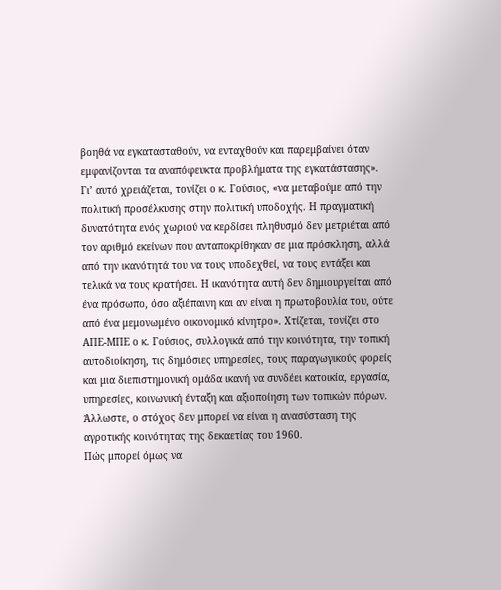βοηθά να εγκατασταθούν, να ενταχθούν και παρεμβαίνει όταν εμφανίζονται τα αναπόφευκτα προβλήματα της εγκατάστασης».
Γι’ αυτό χρειάζεται, τονίζει ο κ. Γούσιος, «να μεταβούμε από την πολιτική προσέλκυσης στην πολιτική υποδοχής. Η πραγματική δυνατότητα ενός χωριού να κερδίσει πληθυσμό δεν μετριέται από τον αριθμό εκείνων που ανταποκρίθηκαν σε μια πρόσκληση, αλλά από την ικανότητά του να τους υποδεχθεί, να τους εντάξει και τελικά να τους κρατήσει. Η ικανότητα αυτή δεν δημιουργείται από ένα πρόσωπο, όσο αξιέπαινη και αν είναι η πρωτοβουλία του, ούτε από ένα μεμονωμένο οικονομικό κίνητρο». Χτίζεται, τονίζει στο ΑΠΕ-ΜΠΕ ο κ. Γούσιος, συλλογικά από την κοινότητα, την τοπική αυτοδιοίκηση, τις δημόσιες υπηρεσίες, τους παραγωγικούς φορείς και μια διεπιστημονική ομάδα ικανή να συνδέει κατοικία, εργασία, υπηρεσίες, κοινωνική ένταξη και αξιοποίηση των τοπικών πόρων. Άλλωστε, ο στόχος δεν μπορεί να είναι η ανασύσταση της αγροτικής κοινότητας της δεκαετίας του 1960.
Πώς μπορεί όμως να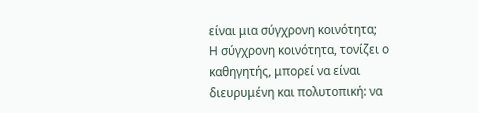είναι μια σύγχρονη κοινότητα;
Η σύγχρονη κοινότητα, τονίζει ο καθηγητής, μπορεί να είναι διευρυμένη και πολυτοπική: να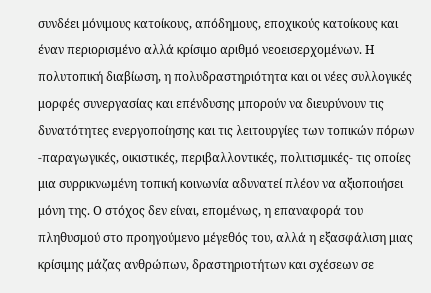συνδέει μόνιμους κατοίκους, απόδημους, εποχικούς κατοίκους και έναν περιορισμένο αλλά κρίσιμο αριθμό νεοεισερχομένων. Η πολυτοπική διαβίωση, η πολυδραστηριότητα και οι νέες συλλογικές μορφές συνεργασίας και επένδυσης μπορούν να διευρύνουν τις δυνατότητες ενεργοποίησης και τις λειτουργίες των τοπικών πόρων -παραγωγικές, οικιστικές, περιβαλλοντικές, πολιτισμικές- τις οποίες μια συρρικνωμένη τοπική κοινωνία αδυνατεί πλέον να αξιοποιήσει μόνη της. Ο στόχος δεν είναι, επομένως, η επαναφορά του πληθυσμού στο προηγούμενο μέγεθός του, αλλά η εξασφάλιση μιας κρίσιμης μάζας ανθρώπων, δραστηριοτήτων και σχέσεων σε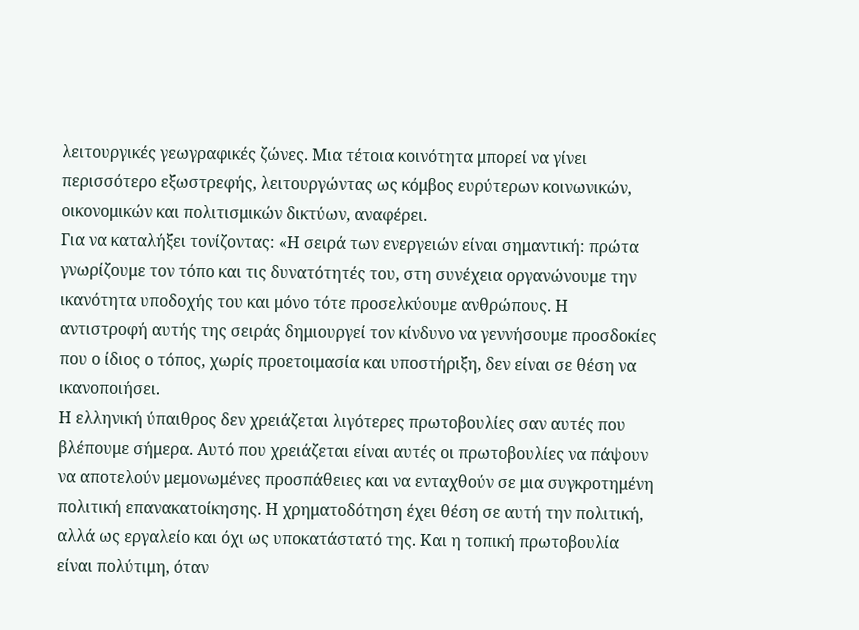λειτουργικές γεωγραφικές ζώνες. Μια τέτοια κοινότητα μπορεί να γίνει περισσότερο εξωστρεφής, λειτουργώντας ως κόμβος ευρύτερων κοινωνικών, οικονομικών και πολιτισμικών δικτύων, αναφέρει.
Για να καταλήξει τονίζοντας: «Η σειρά των ενεργειών είναι σημαντική: πρώτα γνωρίζουμε τον τόπο και τις δυνατότητές του, στη συνέχεια οργανώνουμε την ικανότητα υποδοχής του και μόνο τότε προσελκύουμε ανθρώπους. Η αντιστροφή αυτής της σειράς δημιουργεί τον κίνδυνο να γεννήσουμε προσδοκίες που ο ίδιος ο τόπος, χωρίς προετοιμασία και υποστήριξη, δεν είναι σε θέση να ικανοποιήσει.
Η ελληνική ύπαιθρος δεν χρειάζεται λιγότερες πρωτοβουλίες σαν αυτές που βλέπουμε σήμερα. Αυτό που χρειάζεται είναι αυτές οι πρωτοβουλίες να πάψουν να αποτελούν μεμονωμένες προσπάθειες και να ενταχθούν σε μια συγκροτημένη πολιτική επανακατοίκησης. Η χρηματοδότηση έχει θέση σε αυτή την πολιτική, αλλά ως εργαλείο και όχι ως υποκατάστατό της. Και η τοπική πρωτοβουλία είναι πολύτιμη, όταν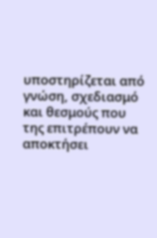υποστηρίζεται από γνώση, σχεδιασμό και θεσμούς που της επιτρέπουν να αποκτήσει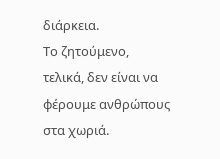διάρκεια.
Το ζητούμενο, τελικά, δεν είναι να φέρουμε ανθρώπους στα χωριά.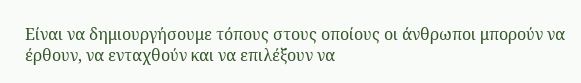Είναι να δημιουργήσουμε τόπους στους οποίους οι άνθρωποι μπορούν να έρθουν, να ενταχθούν και να επιλέξουν να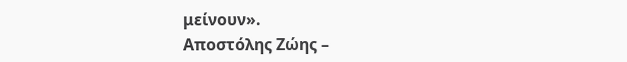μείνουν».
Αποστόλης Ζώης –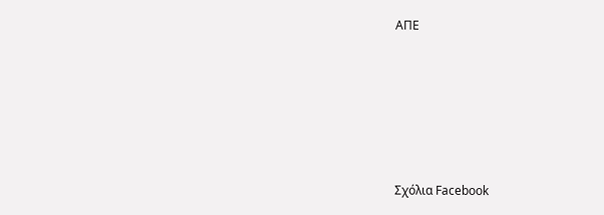ΑΠΕ








Σχόλια Facebook